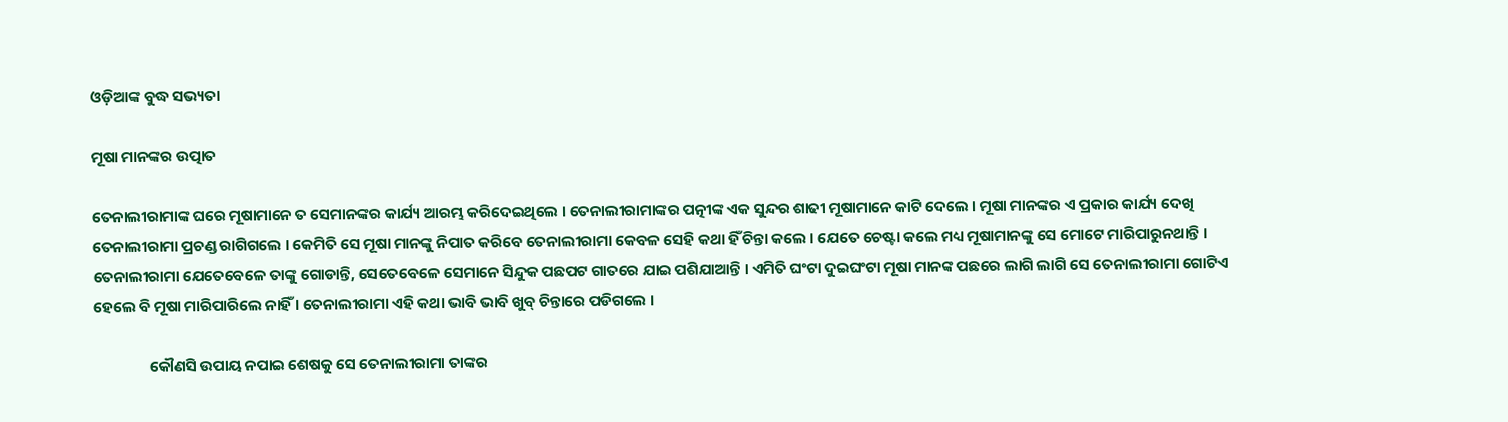ଓଡ଼ିଆଙ୍କ ବୁଦ୍ଧ ସଭ୍ୟତା

ମୂଷା ମାନଙ୍କର ଉତ୍ପାତ

ତେନାଲୀରାମାଙ୍କ ଘରେ ମୂଷାମାନେ ତ ସେମାନଙ୍କର କାର୍ଯ୍ୟ ଆରମ୍ଭ କରିଦେଇଥିଲେ । ତେନାଲୀରାମାଙ୍କର ପତ୍ନୀଙ୍କ ଏକ ସୁନ୍ଦର ଶାଢୀ ମୂଷାମାନେ କାଟି ଦେଲେ । ମୂଷା ମାନଙ୍କର ଏ ପ୍ରକାର କାର୍ଯ୍ୟ ଦେଖି ତେନାଲୀରାମା ପ୍ରଚଣ୍ଡ ରାଗିଗଲେ । କେମିତି ସେ ମୂଷା ମାନଙ୍କୁ ନିପାତ କରିବେ ତେନାଲୀରାମା କେବଳ ସେହି କଥା ହିଁ ଚିନ୍ତା କଲେ । ଯେତେ ଚେଷ୍ଟା କଲେ ମଧ୍ୟ ମୂଷାମାନଙ୍କୁ ସେ ମୋଟେ ମାରିପାରୁନଥାନ୍ତି । ତେନାଲୀରାମା ଯେତେବେଳେ ତାଙ୍କୁ ଗୋଡାନ୍ତି, ସେତେବେଳେ ସେମାନେ ସିନ୍ଦୁକ ପଛପଟ ଗାତରେ ଯାଇ ପଶିଯାଆନ୍ତି । ଏମିତି ଘଂଟା ଦୁଇଘଂଟା ମୂଷା ମାନଙ୍କ ପଛରେ ଲାଗି ଲାଗି ସେ ତେନାଲୀରାମା ଗୋଟିଏ ହେଲେ ବି ମୂଷା ମାରିପାରିଲେ ନାହିଁ । ତେନାଲୀରାମା ଏହି କଥା ଭାବି ଭାବି ଖୁବ୍ ଚିନ୍ତାରେ ପଡିଗଲେ ।

                କୌଣସି ଉପାୟ ନପାଇ ଶେଷକୁ ସେ ତେନାଲୀରାମା ତାଙ୍କର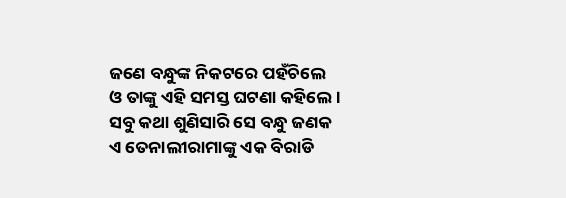ଜଣେ ବନ୍ଧୁଙ୍କ ନିକଟରେ ପହଁଚିଲେ ଓ ତାଙ୍କୁ ଏହି ସମସ୍ତ ଘଟଣା କହିଲେ । ସବୁ କଥା ଶୁଣିସାରି ସେ ବନ୍ଧୁ ଜଣକ ଏ ତେନାଲୀରାମାଙ୍କୁ ଏକ ବିରାଡି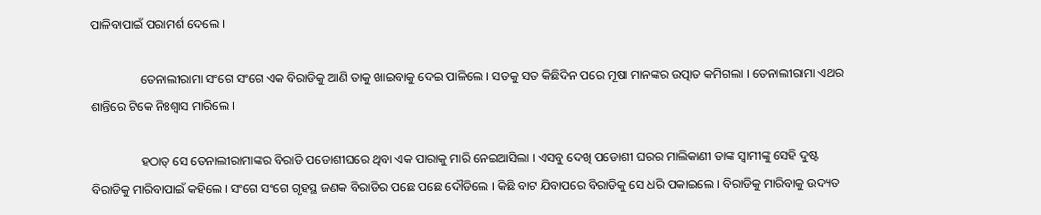ପାଳିବାପାଇଁ ପରାମର୍ଶ ଦେଲେ ।

                ତେନାଲୀରାମା ସଂଗେ ସଂଗେ ଏକ ବିରାଡିକୁ ଆଣି ତାକୁ ଖାଇବାକୁ ଦେଇ ପାଳିଲେ । ସତକୁ ସତ କିଛିଦିନ ପରେ ମୂଷା ମାନଙ୍କର ଉତ୍ପାତ କମିଗଲା । ତେନାଲୀରାମା ଏଥର ଶାନ୍ତିରେ ଟିକେ ନିଃଶ୍ୱାସ ମାରିଲେ ।

                ହଠାତ୍ ସେ ତେନାଲୀରାମାଙ୍କର ବିରାଡି ପଡୋଶୀଘରେ ଥିବା ଏକ ପାରାକୁ ମାରି ନେଇଆସିଲା । ଏସବୁ ଦେଖି ପଡୋଶୀ ଘରର ମାଲିକାଣୀ ତାଙ୍କ ସ୍ୱାମୀଙ୍କୁ ସେହି ଦୁଷ୍ଟ ବିରାଡିକୁ ମାରିବାପାଇଁ କହିଲେ । ସଂଗେ ସଂଗେ ଗୃହସ୍ଥ ଜଣକ ବିରାଡିର ପଛେ ପଛେ ଦୌଡିଲେ । କିଛି ବାଟ ଯିବାପରେ ବିରାଡିକୁ ସେ ଧରି ପକାଇଲେ । ବିରାଡିକୁ ମାରିବାକୁ ଉଦ୍ୟତ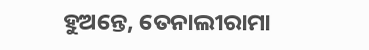ହୁଅନ୍ତେ, ତେନାଲୀରାମା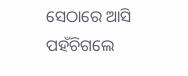ସେଠାରେ ଆସି ପହଁଚିଗଲେ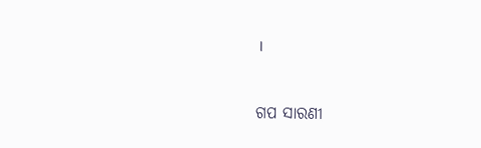।


ଗପ ସାରଣୀ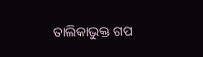ତାଲିକାଭୁକ୍ତ ଗପ